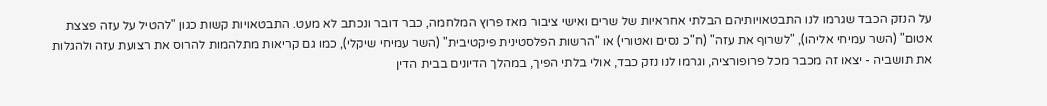על הנזק הכבד שגרמו לנו התבטאויותיהם הבלתי אחראיות של שרים ואישי ציבור מאז פרוץ המלחמה, כבר דובר ונכתב לא מעט. התבטאויות קשות כגון "להטיל על עזה פצצת אטום" (השר עמיחי אליהו), "לשרוף את עזה" (ח"כ נסים ואטורי) או "הרשות הפלסטינית פיקטיבית" (השר עמיחי שיקלי), כמו גם קריאות מתלהמות להרוס את רצועת עזה ולהגלות את תושביה - יצאו זה מכבר מכל פרופורציה, וגרמו לנו נזק כבד, אולי בלתי הפיך, במהלך הדיונים בבית הדין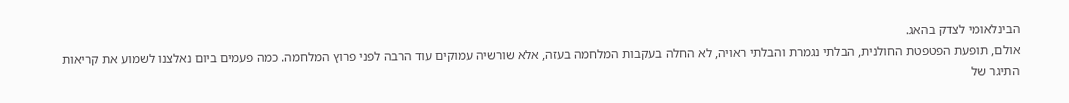הבינלאומי לצדק בהאג.
אולם, תופעת הפטפטת החולנית, הבלתי נגמרת והבלתי ראויה, לא החלה בעקבות המלחמה בעזה, אלא שורשיה עמוקים עוד הרבה לפני פרוץ המלחמה. כמה פעמים ביום נאלצנו לשמוע את קריאות התיגר של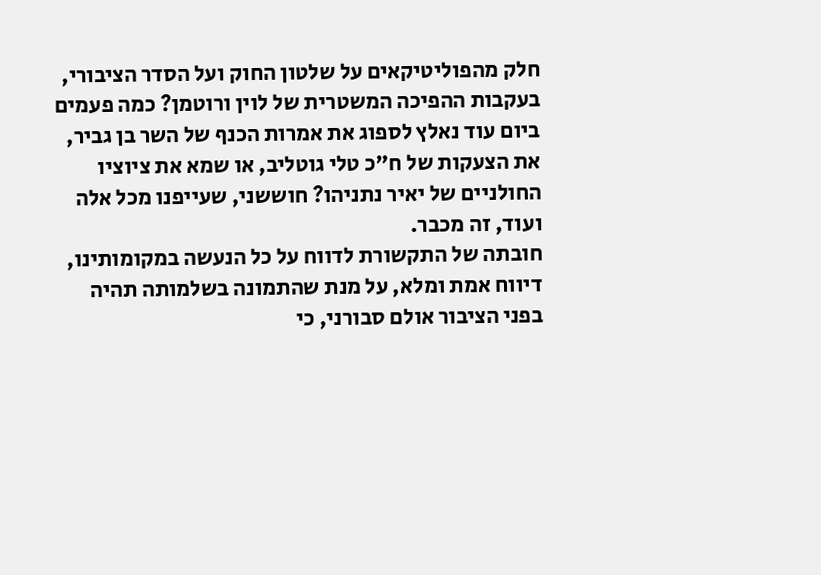חלק מהפוליטיקאים על שלטון החוק ועל הסדר הציבורי, בעקבות ההפיכה המשטרית של לוין ורוטמן? כמה פעמים ביום עוד נאלץ לספוג את אמרות הכנף של השר בן גביר, את הצעקות של ח"כ טלי גוטליב, או שמא את ציוציו החולניים של יאיר נתניהו? חוששני, שעייפנו מכל אלה ועוד, זה מכבר.
חובתה של התקשורת לדווח על כל הנעשה במקומותינו, דיווח אמת ומלא, על מנת שהתמונה בשלמותה תהיה בפני הציבור אולם סבורני, כי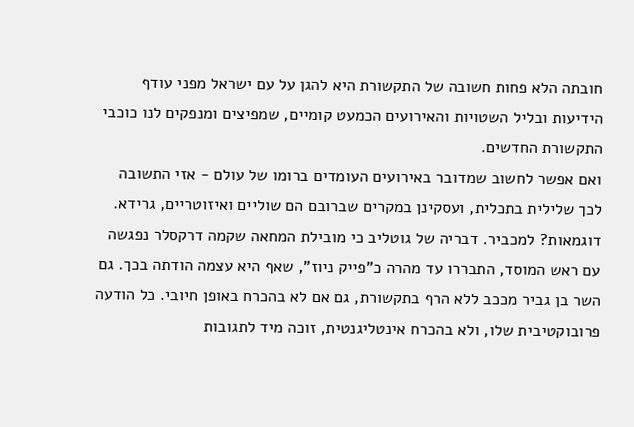חובתה הלא פחות חשובה של התקשורת היא להגן על עם ישראל מפני עודף הידיעות ובליל השטויות והאירועים הכמעט קומיים, שמפיצים ומנפקים לנו כוכבי התקשורת החדשים.
ואם אפשר לחשוב שמדובר באירועים העומדים ברומו של עולם - אזי התשובה לכך שלילית בתכלית, ועסקינן במקרים שברובם הם שוליים ואיזוטריים, גרידא. דוגמאות? למכביר. דבריה של גוטליב כי מובילת המחאה שקמה דרקסלר נפגשה עם ראש המוסד, התבררו עד מהרה כ"פייק ניוז", שאף היא עצמה הודתה בכך. גם השר בן גביר מככב ללא הרף בתקשורת, גם אם לא בהכרח באופן חיובי. כל הודעה פרובוקטיבית שלו, ולא בהכרח אינטליגנטית, זוכה מיד לתגובות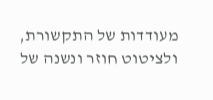מעודדות של התקשורת, ולציטוט חוזר ונשנה של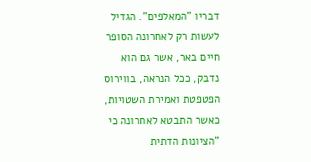דבריו "המאלפים". הגדיל לעשות רק לאחרונה הסופר חיים באר, אשר גם הוא נדבק, ככל הנראה, בווירוס הפטפטת ואמירת השטויות, כאשר התבטא לאחרונה כי "הציונות הדתית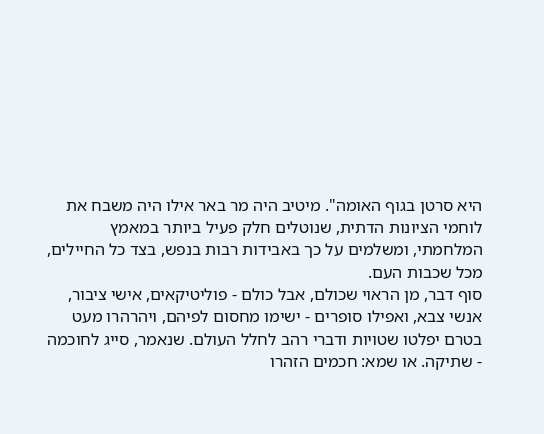היא סרטן בגוף האומה". מיטיב היה מר באר אילו היה משבח את לוחמי הציונות הדתית, שנוטלים חלק פעיל ביותר במאמץ המלחמתי, ומשלמים על כך באבידות רבות בנפש, בצד כל החיילים, מכל שכבות העם.
סוף דבר, מן הראוי שכולם, אבל כולם - פוליטיקאים, אישי ציבור, אנשי צבא, ואפילו סופרים - ישימו מחסום לפיהם, ויהרהרו מעט בטרם יפלטו שטויות ודברי רהב לחלל העולם. שנאמר, סייג לחוכמה - שתיקה. או שמא: חכמים הזהרו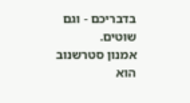בדבריכם - וגם שוטים.
אמנון סטרשנוב הוא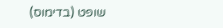שופט (בדימוס)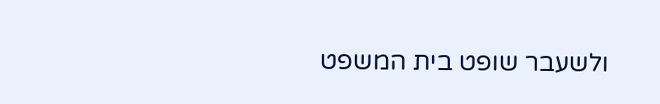ולשעבר שופט בית המשפט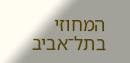המחוזי בתל־אביב